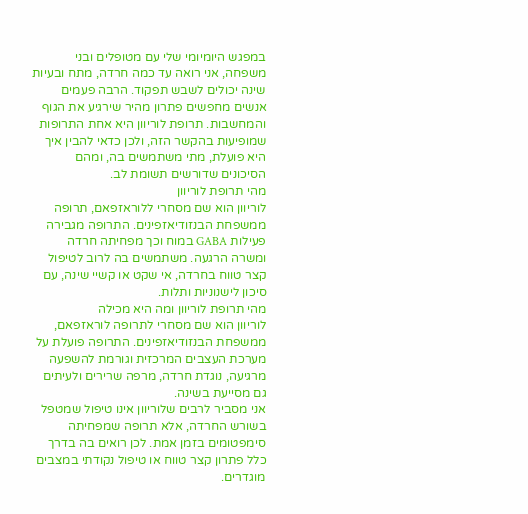במפגש היומיומי שלי עם מטופלים ובני משפחה, אני רואה עד כמה חרדה, מתח ובעיות שינה יכולים לשבש תפקוד. הרבה פעמים אנשים מחפשים פתרון מהיר שירגיע את הגוף והמחשבות. תרופת לוריוון היא אחת התרופות שמופיעות בהקשר הזה, ולכן כדאי להבין איך היא פועלת, מתי משתמשים בה, ומהם הסיכונים שדורשים תשומת לב.
מהי תרופת לוריוון
לוריוון הוא שם מסחרי ללוראזפאם, תרופה ממשפחת הבנזודיאזפינים. התרופה מגבירה פעילות GABA במוח וכך מפחיתה חרדה ומשרה הרגעה. משתמשים בה לרוב לטיפול קצר טווח בחרדה, אי שקט או קשיי שינה, עם סיכון לישנוניות ותלות.
מהי תרופת לוריוון ומה היא מכילה
לוריוון הוא שם מסחרי לתרופה לוראזפאם, ממשפחת הבנזודיאזפינים. התרופה פועלת על מערכת העצבים המרכזית וגורמת להשפעה מרגיעה, נוגדת חרדה, מרפה שרירים ולעיתים גם מסייעת בשינה.
אני מסביר לרבים שלוריוון אינו טיפול שמטפל בשורש החרדה, אלא תרופה שמפחיתה סימפטומים בזמן אמת. לכן רואים בה בדרך כלל פתרון קצר טווח או טיפול נקודתי במצבים מוגדרים.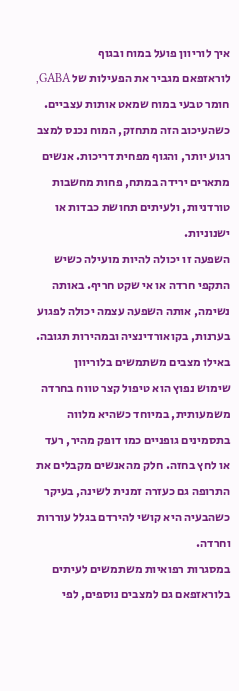איך לוריוון פועל במוח ובגוף
לוראזפאם מגביר את הפעילות של GABA, חומר טבעי במוח שמאט אותות עצביים. כשהעיכוב הזה מתחזק, המוח נכנס למצב רגוע יותר, והגוף מפחית דריכות. אנשים מתארים ירידה במתח, פחות מחשבות טורדניות, ולעיתים תחושת כבדות או ישנוניות.
השפעה זו יכולה להיות מועילה כשיש התקפי חרדה או אי שקט חריף. באותה נשימה, אותה השפעה עצמה יכולה לפגוע בערנות, בקואורדינציה ובמהירות תגובה.
באילו מצבים משתמשים בלוריוון
שימוש נפוץ הוא טיפול קצר טווח בחרדה משמעותית, במיוחד כשהיא מלווה בתסמינים גופניים כמו דופק מהיר, רעד או לחץ בחזה. חלק מהאנשים מקבלים את התרופה גם כעזרה זמנית לשינה, בעיקר כשהבעיה היא קושי להירדם בגלל עוררות וחרדה.
במסגרות רפואיות משתמשים לעיתים בלוראזפאם גם למצבים נוספים, לפי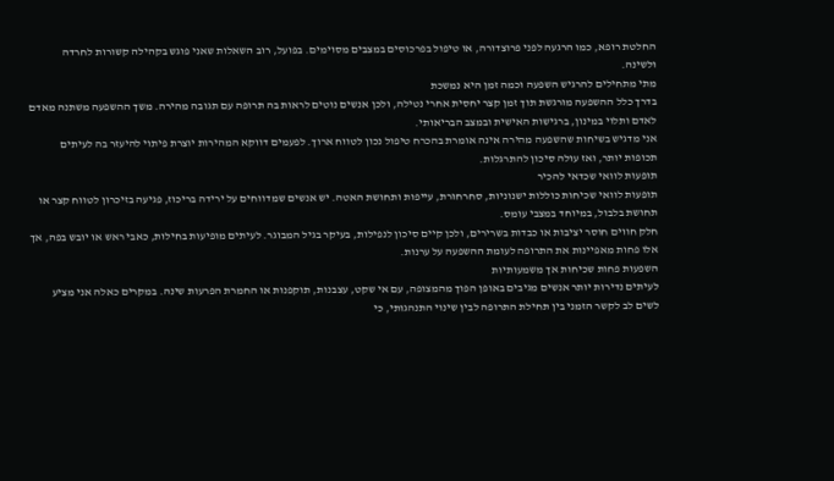החלטת רופא, כמו הרגעה לפני פרוצדורה, או טיפול בפרכוסים במצבים מסוימים. בפועל, רוב השאלות שאני פוגש בקהילה קשורות לחרדה ולשינה.
מתי מתחילים להרגיש השפעה וכמה זמן היא נמשכת
בדרך כלל ההשפעה מורגשת תוך זמן קצר יחסית אחרי נטילה, ולכן אנשים נוטים לראות בה תרופה עם תגובה מהירה. משך ההשפעה משתנה מאדם לאדם ותלוי במינון, ברגישות האישית ובמצב הבריאותי.
אני מדגיש בשיחות שהשפעה מהירה אינה אומרת בהכרח טיפול נכון לטווח ארוך. לפעמים דווקא המהירות יוצרת פיתוי להיעזר בה לעיתים תכופות יותר, ואז עולה סיכון להתרגלות.
תופעות לוואי שכדאי להכיר
תופעות לוואי שכיחות כוללות ישנוניות, סחרחורת, עייפות ותחושת האטה. יש אנשים שמדווחים על ירידה בריכוז, פגיעה בזיכרון לטווח קצר או תחושת בלבול, במיוחד במצבי עומס.
חלק חווים חוסר יציבות או כבדות בשרירים, ולכן קיים סיכון לנפילות, בעיקר בגיל המבוגר. לעיתים מופיעות בחילות, כאבי ראש או יובש בפה, אך אלו פחות מאפיינות את התרופה לעומת ההשפעה על ערנות.
השפעות פחות שכיחות אך משמעותיות
לעיתים נדירות יותר אנשים מגיבים באופן הפוך מהמצופה, עם אי שקט, עצבנות, תוקפנות או החמרת הפרעות שינה. במקרים כאלה אני מציע לשים לב לקשר הזמני בין תחילת התרופה לבין שינוי התנהגותי, כי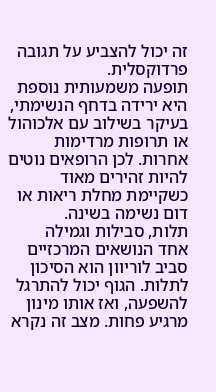זה יכול להצביע על תגובה פרדוקסלית.
תופעה משמעותית נוספת היא ירידה בדחף הנשימתי, בעיקר בשילוב עם אלכוהול או תרופות מרדימות אחרות. לכן הרופאים נוטים להיות זהירים מאוד כשקיימת מחלת ריאות או דום נשימה בשינה.
תלות, סבילות וגמילה
אחד הנושאים המרכזיים סביב לוריוון הוא הסיכון לתלות. הגוף יכול להתרגל להשפעה, ואז אותו מינון מרגיע פחות. מצב זה נקרא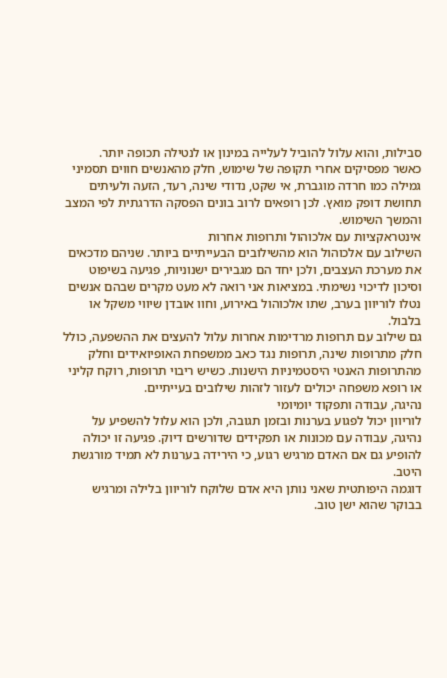סבילות, והוא עלול להוביל לעלייה במינון או לנטילה תכופה יותר.
כאשר מפסיקים אחרי תקופה של שימוש, חלק מהאנשים חווים תסמיני גמילה כמו חרדה מוגברת, אי שקט, נדודי שינה, רעד, הזעה ולעיתים תחושת דופק מואץ. לכן רופאים לרוב בונים הפסקה הדרגתית לפי המצב והמשך השימוש.
אינטראקציות עם אלכוהול ותרופות אחרות
השילוב עם אלכוהול הוא מהשילובים הבעייתיים ביותר. שניהם מדכאים את מערכת העצבים, ולכן יחד הם מגבירים ישנוניות, פגיעה בשיפוט וסיכון לדיכוי נשימתי. במציאות אני רואה לא מעט מקרים שבהם אנשים נטלו לוריוון בערב, שתו אלכוהול באירוע, וחוו אובדן שיווי משקל או בלבול.
גם שילוב עם תרופות מרדימות אחרות עלול להעצים את ההשפעה, כולל חלק מתרופות שינה, תרופות נגד כאב ממשפחת האופיואידים וחלק מהתרופות האנטי היסטמיניות הישנות. כשיש ריבוי תרופות, רוקח קליני או רופא משפחה יכולים לעזור לזהות שילובים בעייתיים.
נהיגה, עבודה ותפקוד יומיומי
לוריוון יכול לפגוע בערנות ובזמן תגובה, ולכן הוא עלול להשפיע על נהיגה, עבודה עם מכונות או תפקידים שדורשים דיוק. פגיעה זו יכולה להופיע גם אם האדם מרגיש רגוע, כי הירידה בערנות לא תמיד מורגשת היטב.
דוגמה היפותטית שאני נותן היא אדם שלוקח לוריוון בלילה ומרגיש בבוקר שהוא ישן טוב.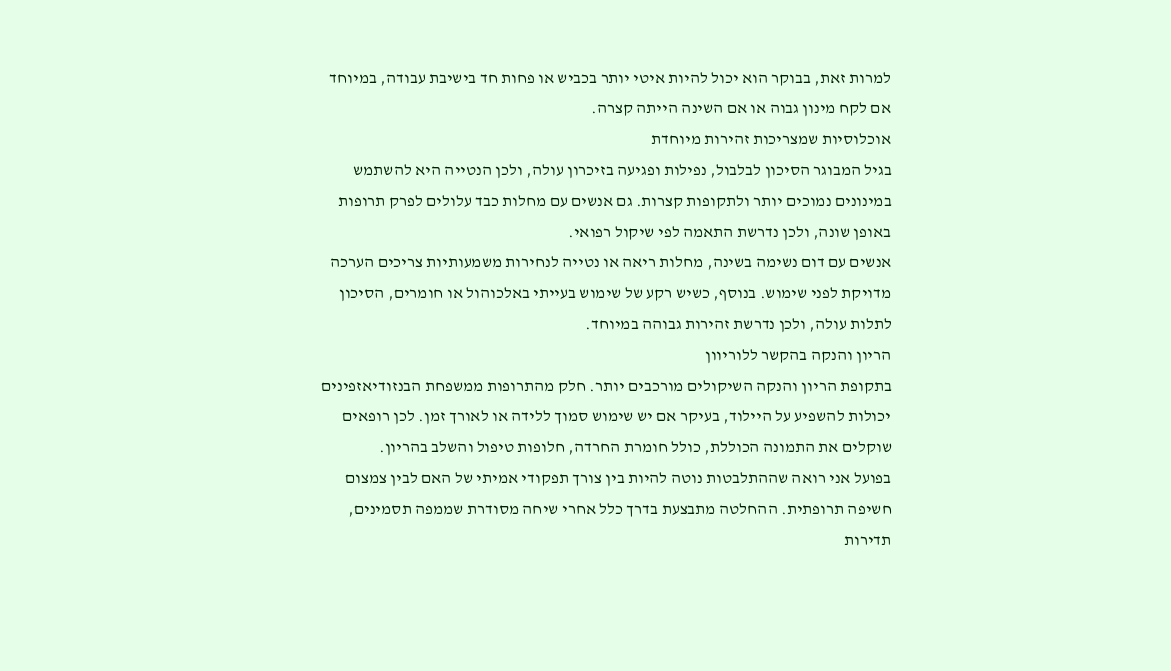למרות זאת, בבוקר הוא יכול להיות איטי יותר בכביש או פחות חד בישיבת עבודה, במיוחד אם לקח מינון גבוה או אם השינה הייתה קצרה.
אוכלוסיות שמצריכות זהירות מיוחדת
בגיל המבוגר הסיכון לבלבול, נפילות ופגיעה בזיכרון עולה, ולכן הנטייה היא להשתמש במינונים נמוכים יותר ולתקופות קצרות. גם אנשים עם מחלות כבד עלולים לפרק תרופות באופן שונה, ולכן נדרשת התאמה לפי שיקול רפואי.
אנשים עם דום נשימה בשינה, מחלות ריאה או נטייה לנחירות משמעותיות צריכים הערכה מדויקת לפני שימוש. בנוסף, כשיש רקע של שימוש בעייתי באלכוהול או חומרים, הסיכון לתלות עולה, ולכן נדרשת זהירות גבוהה במיוחד.
הריון והנקה בהקשר ללוריוון
בתקופת הריון והנקה השיקולים מורכבים יותר. חלק מהתרופות ממשפחת הבנזודיאזפינים יכולות להשפיע על היילוד, בעיקר אם יש שימוש סמוך ללידה או לאורך זמן. לכן רופאים שוקלים את התמונה הכוללת, כולל חומרת החרדה, חלופות טיפול והשלב בהריון.
בפועל אני רואה שההתלבטות נוטה להיות בין צורך תפקודי אמיתי של האם לבין צמצום חשיפה תרופתית. ההחלטה מתבצעת בדרך כלל אחרי שיחה מסודרת שממפה תסמינים, תדירות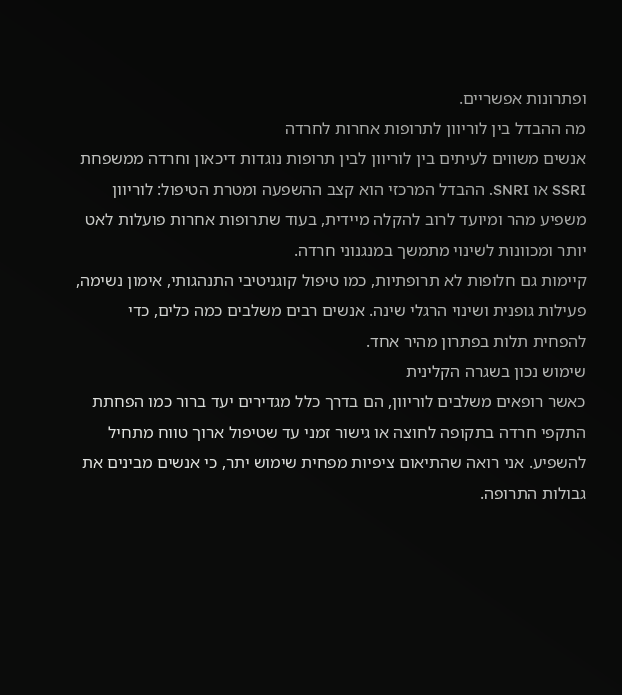ופתרונות אפשריים.
מה ההבדל בין לוריוון לתרופות אחרות לחרדה
אנשים משווים לעיתים בין לוריוון לבין תרופות נוגדות דיכאון וחרדה ממשפחת SSRI או SNRI. ההבדל המרכזי הוא קצב ההשפעה ומטרת הטיפול: לוריוון משפיע מהר ומיועד לרוב להקלה מיידית, בעוד שתרופות אחרות פועלות לאט יותר ומכוונות לשינוי מתמשך במנגנוני חרדה.
קיימות גם חלופות לא תרופתיות, כמו טיפול קוגניטיבי התנהגותי, אימון נשימה, פעילות גופנית ושינוי הרגלי שינה. אנשים רבים משלבים כמה כלים, כדי להפחית תלות בפתרון מהיר אחד.
שימוש נכון בשגרה הקלינית
כאשר רופאים משלבים לוריוון, הם בדרך כלל מגדירים יעד ברור כמו הפחתת התקפי חרדה בתקופה לחוצה או גישור זמני עד שטיפול ארוך טווח מתחיל להשפיע. אני רואה שהתיאום ציפיות מפחית שימוש יתר, כי אנשים מבינים את גבולות התרופה.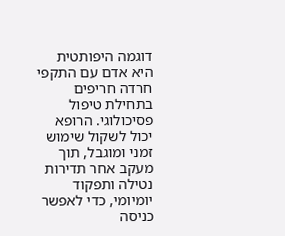דוגמה היפותטית היא אדם עם התקפי חרדה חריפים בתחילת טיפול פסיכולוגי. הרופא יכול לשקול שימוש זמני ומוגבל, תוך מעקב אחר תדירות נטילה ותפקוד יומיומי, כדי לאפשר כניסה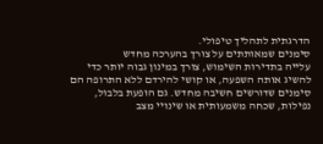הדרגתית לתהליך טיפולי.
סימנים שמאותתים על צורך בהערכה מחדש
עלייה בתדירות השימוש, צורך במינון גבוה יותר כדי להשיג אותה השפעה, או קושי להירדם ללא התרופה הם סימנים שדורשים חשיבה מחדש. גם הופעת בלבול, נפילות, שכחה משמעותית או שינויי מצב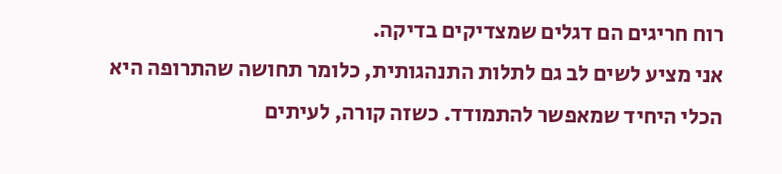רוח חריגים הם דגלים שמצדיקים בדיקה.
אני מציע לשים לב גם לתלות התנהגותית, כלומר תחושה שהתרופה היא הכלי היחיד שמאפשר להתמודד. כשזה קורה, לעיתים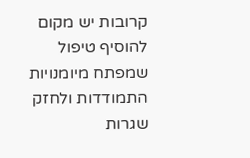קרובות יש מקום להוסיף טיפול שמפתח מיומנויות התמודדות ולחזק שגרות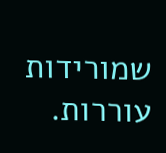שמורידות עוררות.